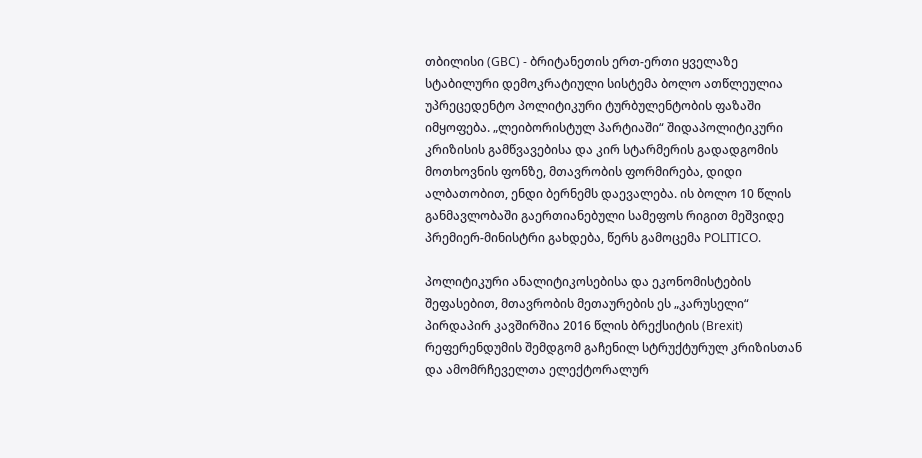თბილისი (GBC) - ბრიტანეთის ერთ-ერთი ყველაზე სტაბილური დემოკრატიული სისტემა ბოლო ათწლეულია უპრეცედენტო პოლიტიკური ტურბულენტობის ფაზაში იმყოფება. „ლეიბორისტულ პარტიაში“ შიდაპოლიტიკური კრიზისის გამწვავებისა და კირ სტარმერის გადადგომის მოთხოვნის ფონზე, მთავრობის ფორმირება, დიდი ალბათობით, ენდი ბერნემს დაევალება. ის ბოლო 10 წლის განმავლობაში გაერთიანებული სამეფოს რიგით მეშვიდე პრემიერ-მინისტრი გახდება, წერს გამოცემა POLITICO.

პოლიტიკური ანალიტიკოსებისა და ეკონომისტების შეფასებით, მთავრობის მეთაურების ეს „კარუსელი“ პირდაპირ კავშირშია 2016 წლის ბრექსიტის (Brexit) რეფერენდუმის შემდგომ გაჩენილ სტრუქტურულ კრიზისთან და ამომრჩეველთა ელექტორალურ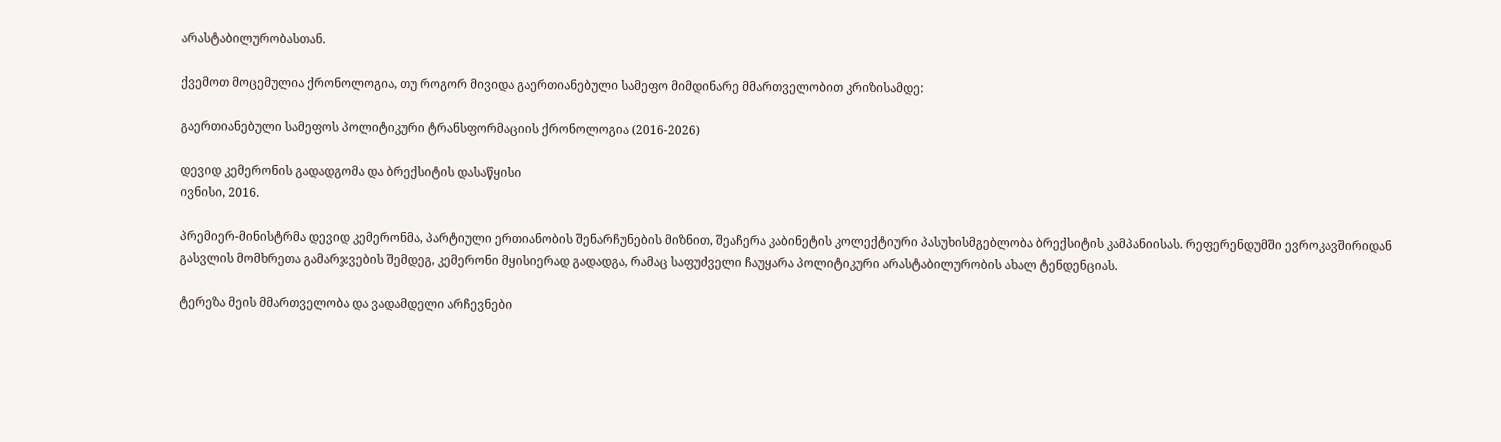არასტაბილურობასთან.

ქვემოთ მოცემულია ქრონოლოგია, თუ როგორ მივიდა გაერთიანებული სამეფო მიმდინარე მმართველობით კრიზისამდე:

გაერთიანებული სამეფოს პოლიტიკური ტრანსფორმაციის ქრონოლოგია (2016-2026)

დევიდ კემერონის გადადგომა და ბრექსიტის დასაწყისი
ივნისი, 2016.

პრემიერ-მინისტრმა დევიდ კემერონმა, პარტიული ერთიანობის შენარჩუნების მიზნით, შეაჩერა კაბინეტის კოლექტიური პასუხისმგებლობა ბრექსიტის კამპანიისას. რეფერენდუმში ევროკავშირიდან გასვლის მომხრეთა გამარჯვების შემდეგ, კემერონი მყისიერად გადადგა, რამაც საფუძველი ჩაუყარა პოლიტიკური არასტაბილურობის ახალ ტენდენციას.

ტერეზა მეის მმართველობა და ვადამდელი არჩევნები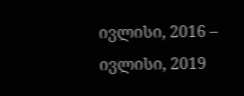ივლისი, 2016 – ივლისი, 2019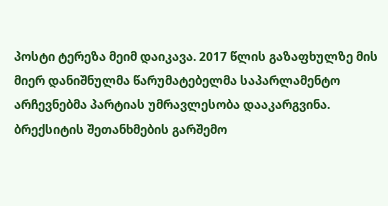პოსტი ტერეზა მეიმ დაიკავა. 2017 წლის გაზაფხულზე მის მიერ დანიშნულმა წარუმატებელმა საპარლამენტო არჩევნებმა პარტიას უმრავლესობა დააკარგვინა. ბრექსიტის შეთანხმების გარშემო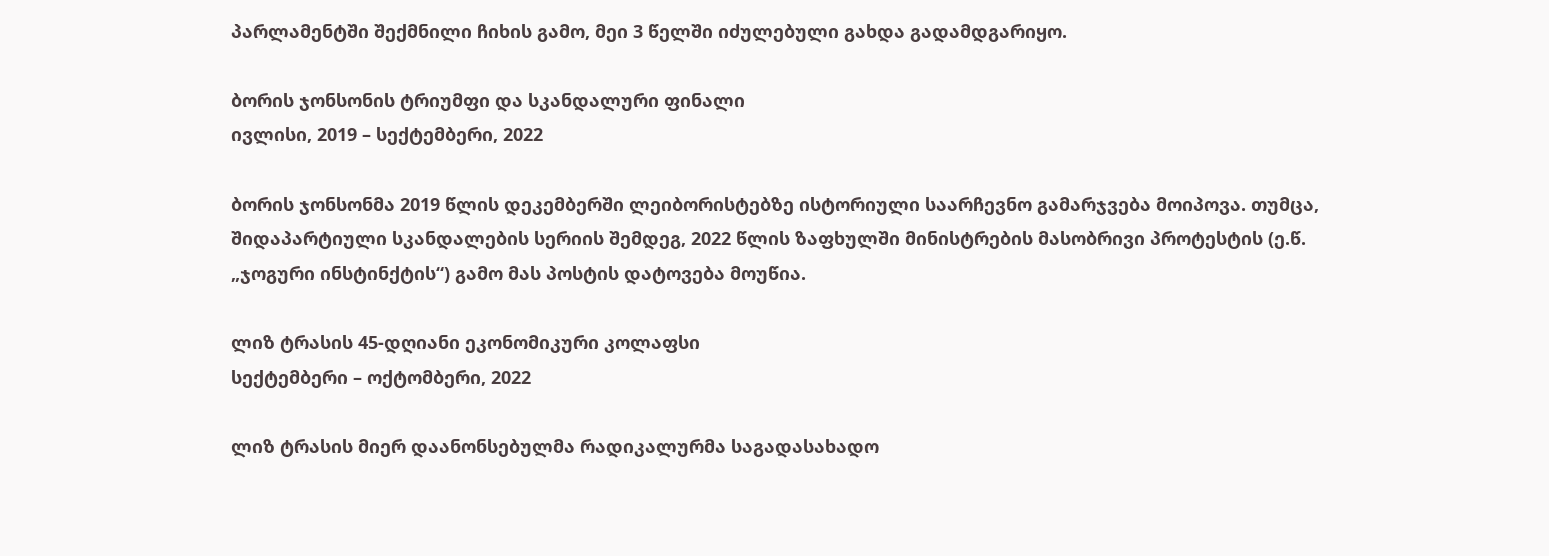პარლამენტში შექმნილი ჩიხის გამო, მეი 3 წელში იძულებული გახდა გადამდგარიყო.

ბორის ჯონსონის ტრიუმფი და სკანდალური ფინალი
ივლისი, 2019 – სექტემბერი, 2022

ბორის ჯონსონმა 2019 წლის დეკემბერში ლეიბორისტებზე ისტორიული საარჩევნო გამარჯვება მოიპოვა. თუმცა, შიდაპარტიული სკანდალების სერიის შემდეგ, 2022 წლის ზაფხულში მინისტრების მასობრივი პროტესტის (ე.წ. „ჯოგური ინსტინქტის“) გამო მას პოსტის დატოვება მოუწია.

ლიზ ტრასის 45-დღიანი ეკონომიკური კოლაფსი
სექტემბერი – ოქტომბერი, 2022

ლიზ ტრასის მიერ დაანონსებულმა რადიკალურმა საგადასახადო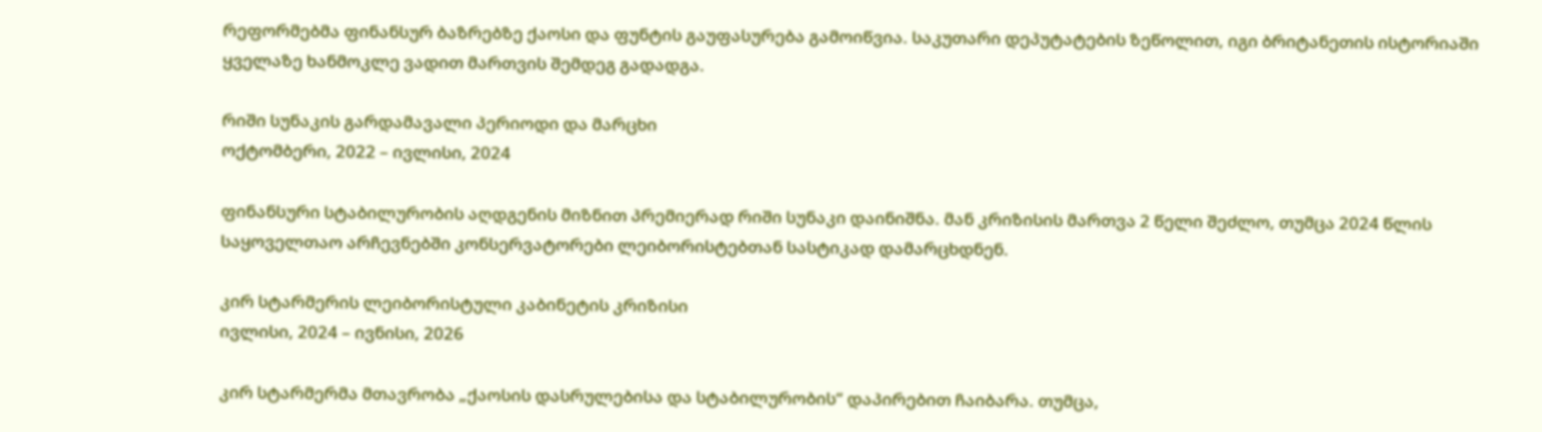რეფორმებმა ფინანსურ ბაზრებზე ქაოსი და ფუნტის გაუფასურება გამოიწვია. საკუთარი დეპუტატების ზეწოლით, იგი ბრიტანეთის ისტორიაში ყველაზე ხანმოკლე ვადით მართვის შემდეგ გადადგა.

რიში სუნაკის გარდამავალი პერიოდი და მარცხი
ოქტომბერი, 2022 – ივლისი, 2024

ფინანსური სტაბილურობის აღდგენის მიზნით პრემიერად რიში სუნაკი დაინიშნა. მან კრიზისის მართვა 2 წელი შეძლო, თუმცა 2024 წლის საყოველთაო არჩევნებში კონსერვატორები ლეიბორისტებთან სასტიკად დამარცხდნენ.

კირ სტარმერის ლეიბორისტული კაბინეტის კრიზისი
ივლისი, 2024 – ივნისი, 2026

კირ სტარმერმა მთავრობა „ქაოსის დასრულებისა და სტაბილურობის“ დაპირებით ჩაიბარა. თუმცა,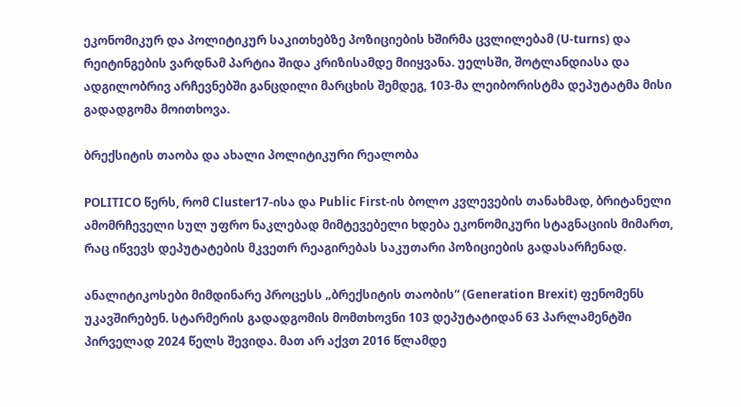ეკონომიკურ და პოლიტიკურ საკითხებზე პოზიციების ხშირმა ცვლილებამ (U-turns) და რეიტინგების ვარდნამ პარტია შიდა კრიზისამდე მიიყვანა. უელსში, შოტლანდიასა და ადგილობრივ არჩევნებში განცდილი მარცხის შემდეგ, 103-მა ლეიბორისტმა დეპუტატმა მისი გადადგომა მოითხოვა.

ბრექსიტის თაობა და ახალი პოლიტიკური რეალობა

POLITICO წერს, რომ Cluster17-ისა და Public First-ის ბოლო კვლევების თანახმად, ბრიტანელი ამომრჩეველი სულ უფრო ნაკლებად მიმტევებელი ხდება ეკონომიკური სტაგნაციის მიმართ, რაც იწვევს დეპუტატების მკვეთრ რეაგირებას საკუთარი პოზიციების გადასარჩენად.

ანალიტიკოსები მიმდინარე პროცესს „ბრექსიტის თაობის“ (Generation Brexit) ფენომენს უკავშირებენ. სტარმერის გადადგომის მომთხოვნი 103 დეპუტატიდან 63 პარლამენტში პირველად 2024 წელს შევიდა. მათ არ აქვთ 2016 წლამდე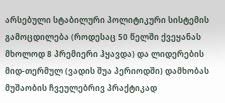არსებული სტაბილური პოლიტიკური სისტემის გამოცდილება (როდესაც 50 წელში ქვეყანას მხოლოდ 8 პრემიერი ჰყავდა) და ლიდერების მიდ-თერმულ (ვადის შუა პერიოდში) დამხობას მუშაობის ჩვეულებრივ პრაქტიკად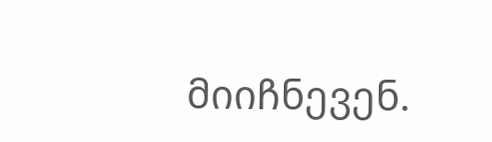მიიჩნევენ.